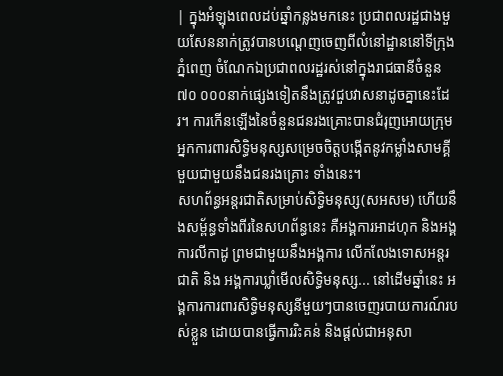| ក្នុងអំឡុងពេលដប់ឆ្នាំកន្លងមកនេះ ប្រជាពលរដ្ឋជាងមួយសែននាក់ត្រូវបានបណ្តេញចេញពីលំនៅដ្ឋាននៅទីក្រុងភ្នំពេញ ចំណែកឯប្រជាពលរដ្ឋរស់នៅក្នុងរាជធានីចំនួន៧០ ០០០នាក់ផ្សេងទៀតនឹងត្រូវជួបវាសនាដូចគ្នានេះដែរ។ ការកើនឡើងនៃចំនួនជនរងគ្រោះបានជំរុញអោយក្រុមអ្នកការពារសិទ្ធិមនុស្សសម្រេចចិត្តបង្កើតនូវកម្លាំងសាមគ្គីមួយជាមួយនឹងជនរងគ្រោះ ទាំងនេះ។
សហព័ន្ធអន្តរជាតិសម្រាប់សិទ្ធិមនុស្ស(សអសម) ហើយនឹងសម្ព័ន្ធទាំងពីរនៃសហព័ន្ធនេះ គឺអង្គការអាដហុក និងអង្គការលីកាដូ ព្រមជាមួយនឹងអង្គការ លើកលែងទោសអន្តរជាតិ និង អង្គការឃ្លាំមើលសិទ្ធិមនុស្ស... នៅដើមឆ្នាំនេះ អង្គការការពារសិទ្ធិមនុស្សនីមួយៗបានចេញរបាយការណ៍របស់ខ្លួន ដោយបានធ្វើការរិះគន់ និងផ្តល់ជាអនុសា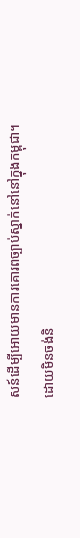សន៍ដើម្បីអោយមានការគោរពច្បាប់ស្នាក់នៅនៅក្នុងកម្ពុជា។ ដោយមិនចង់និ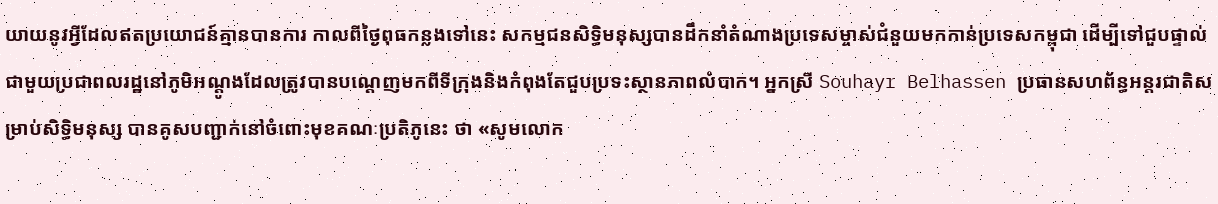យាយនូវអ្វីដែលឥតប្រយោជន៍គ្មានបានការ កាលពីថ្ងៃពុធកន្លងទៅនេះ សកម្មជនសិទ្ធិមនុស្សបានដឹកនាំតំណាងប្រទេសម្ចាស់ជំនួយមកកាន់ប្រទេសកម្ពុជា ដើម្បីទៅជួបផ្ទាល់ជាមួយប្រជាពលរដ្ឋនៅភូមិអណ្តូងដែលត្រូវបានបណ្តេញមកពីទីក្រុងនិងកំពុងតែជួបប្រទះស្ថានភាពលំបាក។ អ្នកស្រី Souhayr Belhassen ប្រធានសហព័ន្ធអន្តរជាតិសម្រាប់សិទ្ធិមនុស្ស បានគូសបញ្ជាក់នៅចំពោះមុខគណៈប្រតិភូនេះ ថា «សូមលោក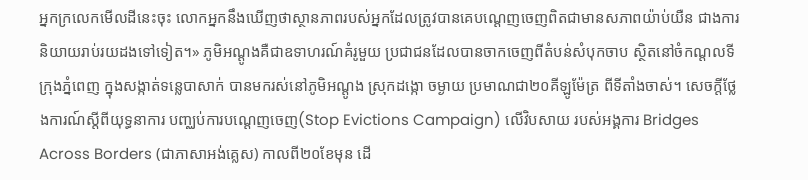អ្នកក្រលេកមើលដីនេះចុះ លោកអ្នកនឹងឃើញថាស្ថានភាពរបស់អ្នកដែលត្រូវបានគេបណ្តេញចេញពិតជាមានសភាពយ៉ាប់យឺន ជាងការនិយាយរាប់រយដងទៅទៀត។» ភូមិអណ្តូងគឺជាឧទាហរណ៍គំរូមួយ ប្រជាជនដែលបានចាកចេញពីតំបន់សំបុកចាប ស្ថិតនៅចំកណ្តលទីក្រុងភ្នំពេញ ក្នុងសង្កាត់ទន្លេបាសាក់ បានមករស់នៅភូមិអណ្តូង ស្រុកដង្កោ ចម្ងាយ ប្រមាណជា២០គីឡូម៉ែត្រ ពីទីតាំងចាស់។ សេចក្តីថ្លែងការណ៍ស្តីពីយុទ្ធនាការ បញ្ឈប់ការបណ្តេញចេញ(Stop Evictions Campaign) លើវិបសាយ របស់អង្គការ Bridges Across Borders (ជាភាសាអង់គ្លេស) កាលពី២០ខែមុន ដើ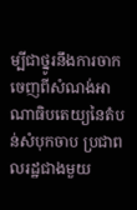ម្បីជាថ្នូរនឹងការចាកចេញពីសំណង់អាណាធិបតេយ្យនៃតំបន់សំបុកចាប ប្រជាពលរដ្ឋជាងមួយ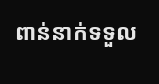ពាន់នាក់ទទួល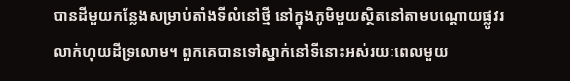បានដីមួយកន្លែងសម្រាប់តាំងទីលំនៅថ្មី នៅក្នុងភូមិមួយស្ថិតនៅតាមបណ្តោយផ្លូវរលាក់ហុយដីទ្រលោម។ ពួកគេបានទៅស្នាក់នៅទីនោះអស់រយៈពេលមួយ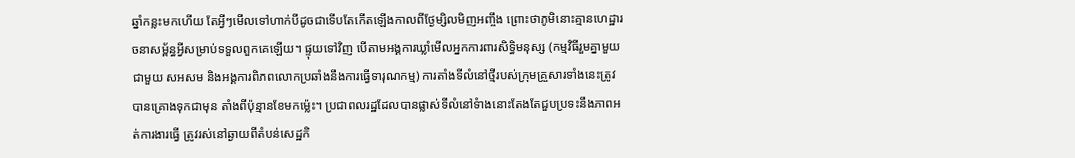ឆ្នាំកន្លះមកហើយ តែអ្វីៗមើលទៅហាក់បីដូចជាទើបតែកើតឡើងកាលពីថ្ងែម្សិលមិញអញ្ចឹង ព្រោះថាភូមិនោះគ្មានហេដ្ឋារចនាសម្ព័ន្ធអ្វីសម្រាប់ទទួលពួកគេឡើយ។ ផ្ទុយទៅវិញ បើតាមអង្គការឃ្លាំមើលអ្នកការពារសិទ្ធិមនុស្ស (កម្មវិធីរួមគ្នាមួយ ជាមួយ សអសម និងអង្គការពិភពលោកប្រឆាំងនឹងការធ្វើទារុណកម្ម) ការតាំងទីលំនៅថ្មីរបស់ក្រុមគ្រួសារទាំងនេះត្រូវបានគ្រោងទុកជាមុន តាំងពីប៉ុន្មានខែមកម្ល៉េះ។ ប្រជាពលរដ្ឋដែលបានផ្លាស់ទីលំនៅទំាងនោះតែងតែជួបប្រទះនឹងភាពអត់ការងារធ្វើ ត្រូវរស់នៅឆ្ងាយពីតំបន់សេដ្ឋកិ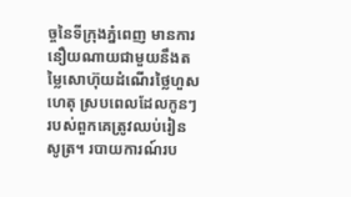ច្ចនៃទីក្រុងភ្នំពេញ មានការនឿយណាយជាមួយនឹងតម្លៃសោហ៊ុយដំណើរថ្លៃហួសហេតុ ស្របពេលដែលកូនៗរបស់ពួកគេត្រូវឈប់រៀនសូត្រ។ របាយការណ៍រប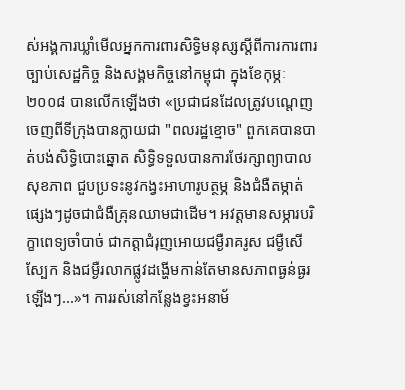ស់អង្គការឃ្លាំមើលអ្នកការពារសិទ្ធិមនុស្សស្តីពីការការពារច្បាប់សេដ្ឋកិច្ច និងសង្គមកិច្ចនៅកម្ពុជា ក្នុងខែកុម្ភៈ ២០០៨ បានលើកឡើងថា «ប្រជាជនដែលត្រូវបណ្តេញចេញពីទីក្រុងបានក្លាយជា "ពលរដ្ឋខ្មោច" ពួកគេបានបាត់បង់សិទ្ធិបោះឆ្នោត សិទ្ធិទទួលបានការថែរក្សាព្យាបាលសុខភាព ជួបប្រទះនូវកង្វះអាហារូបត្ថម្ភ និងជំងឺតម្កាត់ផ្សេងៗដូចជាជំងឺគ្រុនឈាមជាដើម។ អវត្តមានសម្ភារបរិក្ខាពេទ្យចាំបាច់ ជាកត្តាជំរុញអោយជម្ងឺរាគរូស ជម្ងឺសើស្បែក និងជម្ងឺរលាកផ្លូវដង្ហើមកាន់តែមានសភាពធ្ងន់ធ្ងរឡើងៗ...»។ ការរស់នៅកន្លែងខ្វះអនាម័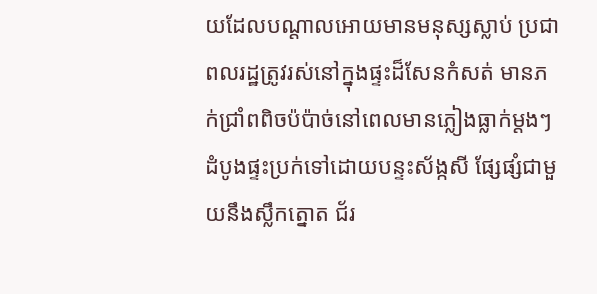យដែលបណ្តាលអោយមានមនុស្សស្លាប់ ប្រជាពលរដ្ឋត្រូវរស់នៅក្នុងផ្ទះដ៏សែនកំសត់ មានភក់ជ្រាំពពិចប៉ប៉ាច់នៅពេលមានភ្លៀងធ្លាក់ម្តងៗ ដំបូងផ្ទះប្រក់ទៅដោយបន្ទះស័ង្កសី ផ្សែផ្សំជាមួយនឹងស្លឹកត្នោត ជ័រ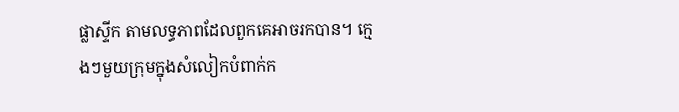ផ្លាស្ទីក តាមលទ្ធភាពដែលពួកគេអាចរកបាន។ ក្មេងៗមួយក្រុមក្នុងសំលៀកបំពាក់ក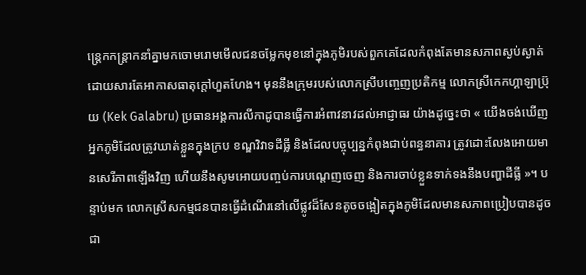ន្រ្តេកកន្រ្តាកនាំគ្នាមកចោមរោមមើលជនចម្លែកមុខនៅក្នុងភូមិរបស់ពួកគេដែលកំពុងតែមានសភាពស្ងប់ស្ងាត់ ដោយសារតែអាកាសធាតុក្តៅហួតហែង។ មុននឹងក្រុមរបស់លោកស្រីបញ្ចេញប្រតិកម្ម លោកស្រីកេកហ្គាឡាប្រ៊ុយ (Kek Galabru) ប្រធានអង្គការលីកាដូបានធ្វើការអំពាវនាវដល់អាជ្ញាធរ យ៉ាងដូច្នេះថា « យើងចង់ឃើញអ្នកភូមិដែលត្រូវឃាត់ខ្លួនក្នុងក្រប ខណ្ឌវិវាទដីធ្លី និងដែលបច្ចុប្បន្នកំពុងជាប់ពន្ធនាគារ ត្រូវដោះលែងអោយមានសេរីភាពឡើងវិញ ហើយនឹងសូមអោយបញ្ចប់ការបណ្តេញចេញ និងការចាប់ខ្លួនទាក់ទងនឹងបញ្ហាដីធ្លី »។ បន្ទាប់មក លោកស្រីសកម្មជនបានធ្វើដំណើរនៅលើផ្លូវដ៏សែនតូចចង្អៀតក្នុងភូមិដែលមានសភាពប្រៀបបានដូចជា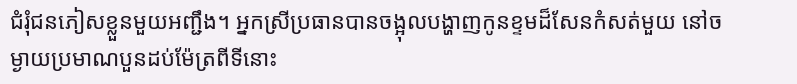ជំរុំជនភៀសខ្លួនមួយអញ្ជឹង។ អ្នកស្រីប្រធានបានចង្អុលបង្ហាញកូនខ្ទមដ៏សែនកំសត់មួយ នៅចម្ងាយប្រមាណបួនដប់ម៉ែត្រពីទីនោះ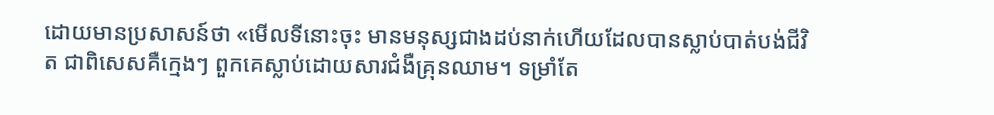ដោយមានប្រសាសន៍ថា «មើលទីនោះចុះ មានមនុស្សជាងដប់នាក់ហើយដែលបានស្លាប់បាត់បង់ជីវិត ជាពិសេសគឺក្មេងៗ ពួកគេស្លាប់ដោយសារជំងឺគ្រុនឈាម។ ទម្រាំតែ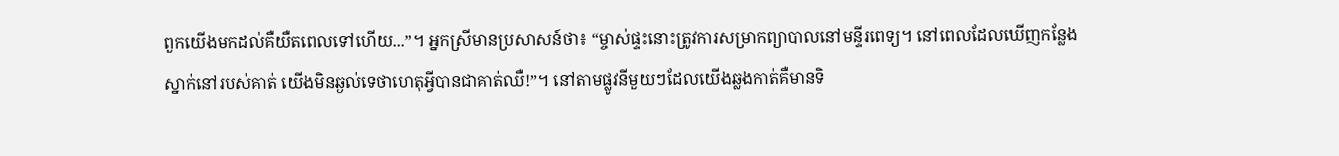ពួកយើងមកដល់គឺយឺតពេលទៅហើយ...”។ អ្នកស្រីមានប្រសាសន៍ថា៖ “ម្ចាស់ផ្ទះនោះត្រូវការសម្រាកព្យាបាលនៅមន្ទីរពេទ្យ។ នៅពេលដែលឃើញកន្លែងស្នាក់នៅរបស់គាត់ យើងមិនឆ្ងល់ទេថាហេតុអ្វីបានជាគាត់ឈឺ!”។ នៅតាមផ្លូវនីមួយៗដែលយើងឆ្លងកាត់គឺមានទិ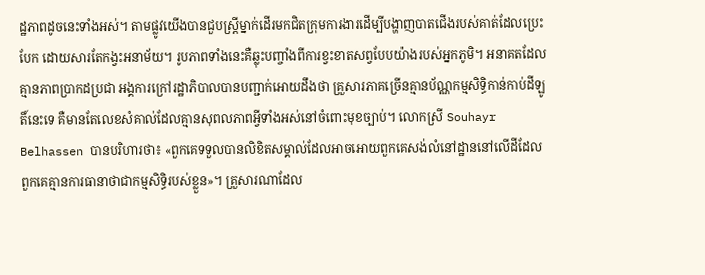ដ្ឋភាពដូចនេះទាំងអស់។ តាមផ្លូវយើងបានជួបស្រ្តីម្នាក់ដើរមកជិតក្រុមការងារដើម្បីបង្ហាញបាតជើងរបស់គាត់ដែលប្រេះបែក ដោយសារតែកង្វះអនាម័យ។ រូបភាពទាំងនេះគឺឆ្លុះបញ្ចាំងពីការខ្វះខាតសព្វបែបយ៉ាងរបស់អ្នកភូមិ។ អនាគតដែលគ្មានភាពប្រាកដប្រជា អង្គការក្រៅរដ្ឋាភិបាលបានបញ្ជាក់អោយដឹងថា គ្រួសារភាគច្រើនគ្មានប័ណ្ណកម្មសិទ្ធិកាន់កាប់ដីឡូតិ៍នេះទេ គឺមានតែលេខសំគាល់ដែលគ្មានសុពលភាពអ្វីទាំងអស់នៅចំពោះមុខច្បាប់។ លោកស្រី Souhayr Belhassen បានបរិហារថា៖ «ពួកគេទទួលបានលិខិតសម្គាល់ដែលអាចអោយពួកគេសង់លំនៅដ្ឋាននៅលើដីដែលពួកគេគ្មានការធានាថាជាកម្មសិទ្ធិរបស់ខ្លួន»។ គ្រួសារណាដែល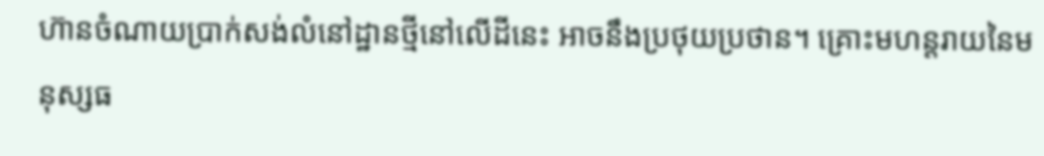ហ៊ានចំណាយប្រាក់សង់លំនៅដ្ឋានថ្មីនៅលើដីនេះ អាចនឹងប្រថុយប្រថាន។ គ្រោះមហន្តរាយនៃមនុស្សធ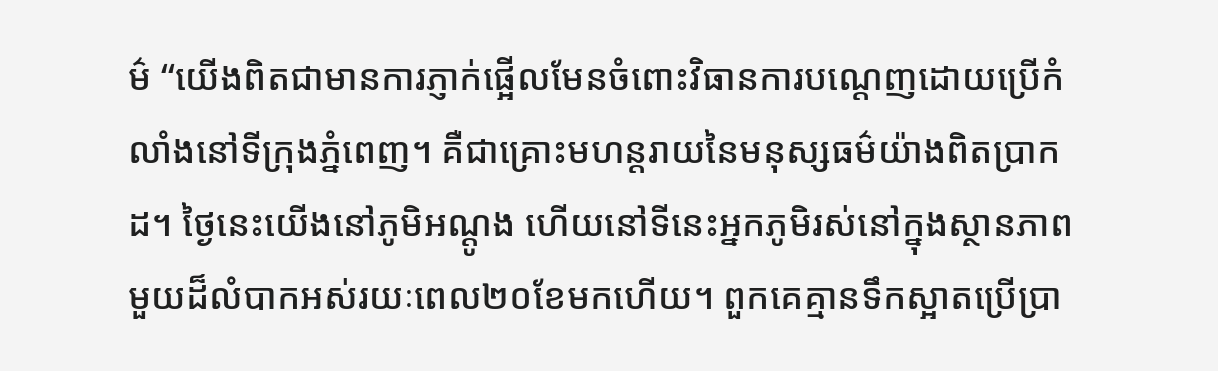ម៌ “យើងពិតជាមានការភ្ញាក់ផ្អើលមែនចំពោះវិធានការបណ្តេញដោយប្រើកំលាំងនៅទីក្រុងភ្នំពេញ។ គឺជាគ្រោះមហន្តរាយនៃមនុស្សធម៌យ៉ាងពិតប្រាកដ។ ថ្ងៃនេះយើងនៅភូមិអណ្តូង ហើយនៅទីនេះអ្នកភូមិរស់នៅក្នុងស្ថានភាពមួយដ៏លំបាកអស់រយៈពេល២០ខែមកហើយ។ ពួកគេគ្មានទឹកស្អាតប្រើប្រា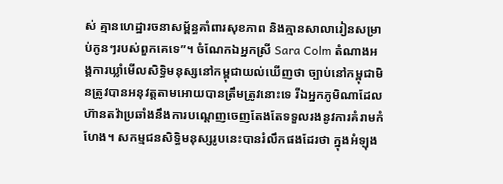ស់ គ្មានហេដ្ឋារចនាសម្ព័ន្ធគាំពារសុខភាព និងគ្មានសាលារៀនសម្រាប់កូនៗរបស់ពួកគេទេ”។ ចំណែកឯអ្នកស្រី Sara Colm តំណាងអង្គការឃ្លាំមើលសិទ្ធិមនុស្សនៅកម្ពុជាយល់ឃើញថា ច្បាប់នៅកម្ពុជាមិនត្រូវបានអនុវត្តតាមអោយបានត្រឹមត្រូវនោះទេ រីឯអ្នកភូមិណាដែលហ៊ានតវ៉ាប្រឆាំងនឹងការបណ្តេញចេញតែងតែទទួលរងនូវការគំរាមកំហែង។ សកម្មជនសិទ្ធិមនុស្សរូបនេះបានរំលឹកផងដែរថា ក្នុងអំឡុង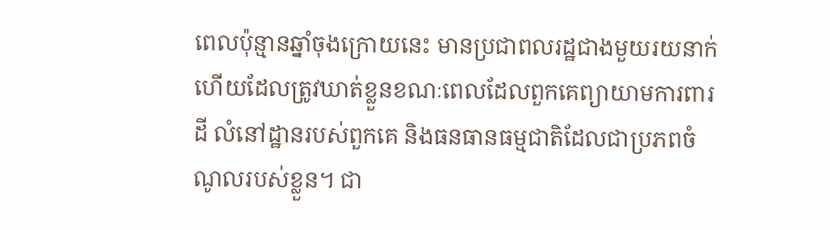ពេលប៉ុន្មានឆ្នាំចុងក្រោយនេះ មានប្រជាពលរដ្ឋជាងមួយរយនាក់ហើយដែលត្រូវឃាត់ខ្លួនខណៈពេលដែលពួកគេព្យាយាមការពារដី លំនៅដ្ឋានរបស់ពួកគេ និងធនធានធម្មជាតិដែលជាប្រភពចំណូលរបស់ខ្លួន។ ជា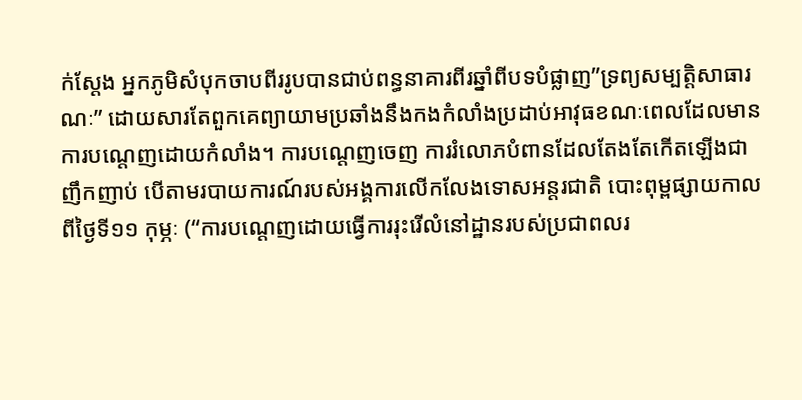ក់ស្តែង អ្នកភូមិសំបុកចាបពីររូបបានជាប់ពន្ធនាគារពីរឆ្នាំពីបទបំផ្លាញ”ទ្រព្យសម្បត្តិសាធារណៈ” ដោយសារតែពួកគេព្យាយាមប្រឆាំងនឹងកងកំលាំងប្រដាប់អាវុធខណៈពេលដែលមានការបណ្តេញដោយកំលាំង។ ការបណ្តេញចេញ ការរំលោភបំពានដែលតែងតែកើតឡើងជាញឹកញាប់ បើតាមរបាយការណ៍របស់អង្គការលើកលែងទោសអន្តរជាតិ បោះពុម្ពផ្សាយកាលពីថ្ងៃទី១១ កុម្ភៈ (“ការបណ្តេញដោយធ្វើការរុះរើលំនៅដ្ឋានរបស់ប្រជាពលរ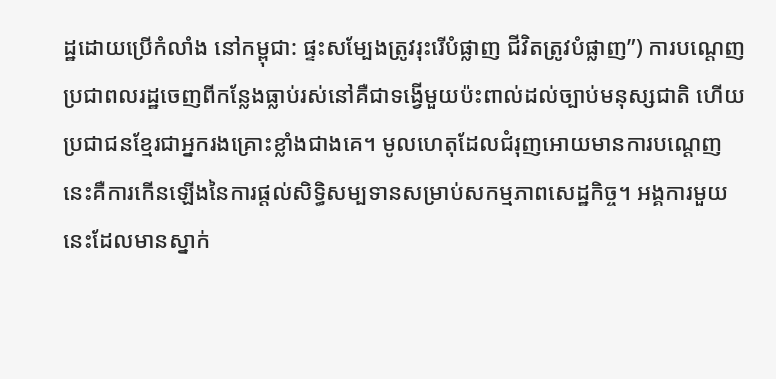ដ្ឋដោយប្រើកំលាំង នៅកម្ពុជា: ផ្ទះសម្បែងត្រូវរុះរើបំផ្លាញ ជីវិតត្រូវបំផ្លាញ”) ការបណ្តេញប្រជាពលរដ្ឋចេញពីកន្លែងធ្លាប់រស់នៅគឺជាទង្វើមួយប៉ះពាល់ដល់ច្បាប់មនុស្សជាតិ ហើយប្រជាជនខ្មែរជាអ្នករងគ្រោះខ្លាំងជាងគេ។ មូលហេតុដែលជំរុញអោយមានការបណ្តេញនេះគឺការកើនឡើងនៃការផ្តល់សិទ្ធិសម្បទានសម្រាប់សកម្មភាពសេដ្ឋកិច្ច។ អង្គការមួយនេះដែលមានស្នាក់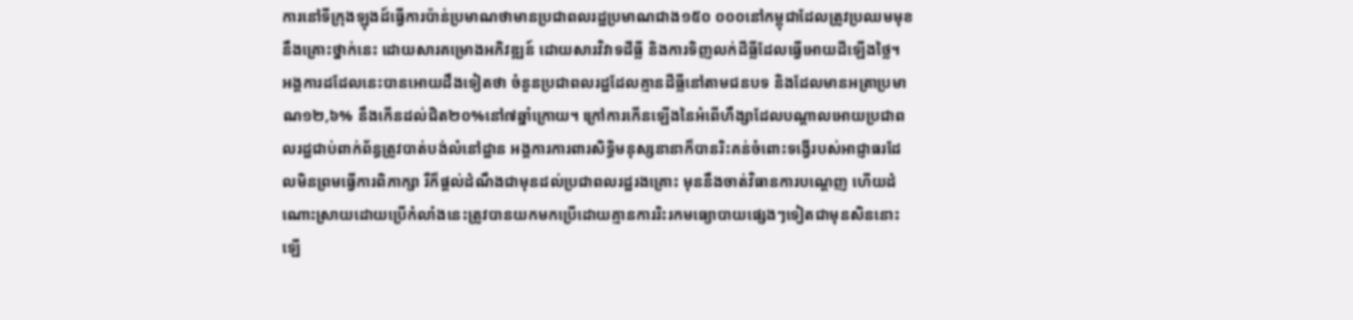ការនៅទីក្រុងឡុងដ៍ធ្វើការប៉ាន់ប្រមាណថាមានប្រជាពលរដ្ឋប្រមាណជាង១៥០ ០០០នៅកម្ពុជាដែលត្រូវប្រឈមមុខនឹងគ្រោះថ្នាក់នេះ ដោយសារគម្រោងអភិវឌ្ឍន៍ ដោយសារវិវាទដីធ្លី និងការទិញលក់ដីធ្លីដែលធ្វើអោយដីឡើងថ្លៃ។ អង្គការដដែលនេះបានអោយដឹងទៀតថា ចំនួនប្រជាពលរដ្ឋដែលគ្មានដីធ្លីនៅតាមជនបទ និងដែលមានអត្រាប្រមាណ១២,៦% នឹងកើនដល់ជិត២០%នៅ៧ឆ្នាំក្រោយ។ ក្រៅការកើនឡើងនៃអំពើហឹង្សាដែលបណ្តាលអោយប្រជាពលរដ្ឋជាប់ពាក់ព័ន្ធត្រូវបាត់បង់លំនៅដ្ឋាន អង្គការការពារសិទ្ធិមនុស្សនានាក៏បានរិះគន់ចំពោះទង្វើរបស់អាជ្ញាធរដែលមិនព្រមធ្វើការពិភាក្សា រឺក៏ផ្តល់ដំណឹងជាមុនដល់ប្រជាពលរដ្ឋរងគ្រោះ មុននឹងចាត់វិធានការបណ្តេញ ហើយដំណោះស្រាយដោយប្រើកំលាំងនេះត្រូវបានយកមកប្រើដោយគ្មានការរិះរកមធ្យោបាយផ្សេងៗទៀតជាមុនសិននោះឡើ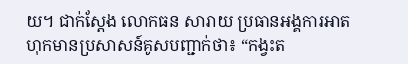យ។ ជាក់ស្តែង លោកធន សារាយ ប្រធានអង្គការអាតហុកមានប្រសាសន៍គូសបញ្ជាក់ថា៖ “កង្វះត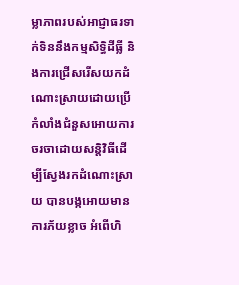ម្លាភាពរបស់អាជ្ញាធរទាក់ទិននឹងកម្មសិទ្ធិដីធ្លី និងការជ្រើសរើសយកដំណោះស្រាយដោយប្រើកំលាំងជំនួសអោយការចរចាដោយសន្តិវិធីដើម្បីស្វែងរកដំណោះស្រាយ បានបង្កអោយមានការភ័យខ្លាច អំពើហិ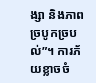ង្សា និងភាពច្របូកច្របល់”។ ការភ័យខ្លាចចំ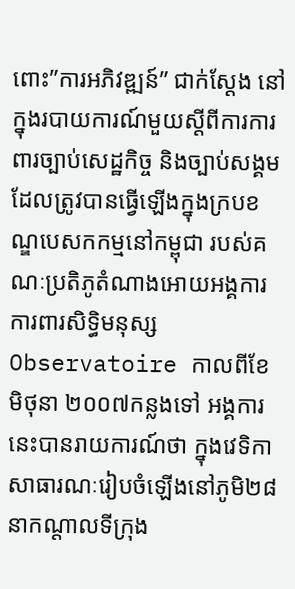ពោះ”ការអភិវឌ្ឍន៍” ជាក់ស្តែង នៅក្នុងរបាយការណ៍មួយស្តីពីការការពារច្បាប់សេដ្ឋកិច្ច និងច្បាប់សង្គម ដែលត្រូវបានធ្វើឡើងក្នុងក្របខណ្ឌបេសកកម្មនៅកម្ពុជា របស់គណៈប្រតិភូតំណាងអោយអង្គការការពារសិទ្ធិមនុស្ស Observatoire កាលពីខែមិថុនា ២០០៧កន្លងទៅ អង្គការនេះបានរាយការណ៍ថា ក្នុងវេទិកាសាធារណៈរៀបចំឡើងនៅភូមិ២៨ នាកណ្តាលទីក្រុង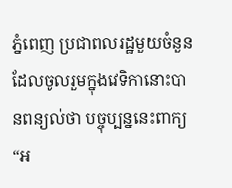ភ្នំពេញ ប្រជាពលរដ្ឋមួយចំនួនដែលចូលរួមក្នុងវេទិកានោះបានពន្យល់ថា បច្ចុប្បន្ននេះពាក្យ “អ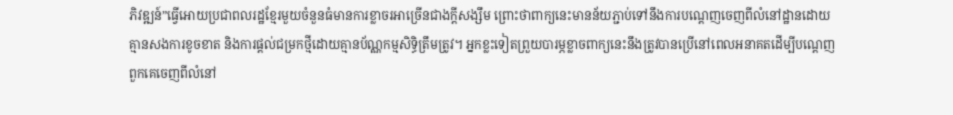ភិវឌ្ឍន៍”ធ្វើអោយប្រជាពលរដ្ឋខ្មែរមួយចំនួនធំមានការខ្លាចរអាច្រើនជាងក្តីសង្សឹម ព្រោះថាពាក្យនេះមានន័យភ្ជាប់ទៅនឹងការបណ្តេញចេញពីលំនៅដ្ឋានដោយគ្មានសងការខូចខាត និងការផ្តល់ជម្រកថ្មីដោយគ្មានប័ណ្ណកម្មសិទ្ធិត្រឹមត្រូវ។ អ្នកខ្លះទៀតព្រួយបារម្ភខ្លាចពាក្យនេះនឹងត្រូវបានប្រើនៅពេលអនាគតដើម្បីបណ្តេញពួកគេចេញពីលំនៅ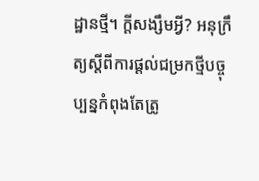ដ្ឋានថ្មី។ ក្តីសង្សឹមអ្វី? អនុក្រឹត្យស្តីពីការផ្តល់ជម្រកថ្មីបច្ចុប្បន្នកំពុងតែត្រូ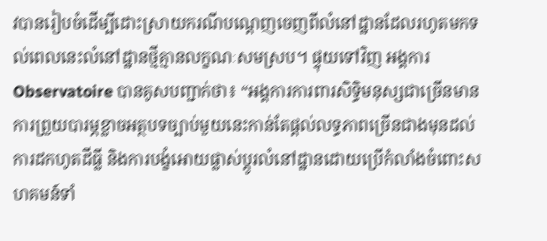វបានរៀបចំដើម្បីដោះស្រាយករណីបណ្តេញចេញពីលំនៅដ្ឋានដែលរហូតមកទល់ពេលនេះលំនៅដ្ឋានថ្មីគ្មានលក្ខណៈសមស្រប។ ផ្ទុយទៅវិញ អង្គការ Observatoire បានគូសបញ្ជាក់ថា៖ “អង្គការការពារសិទ្ធិមនុស្សជាច្រើនមានការព្រួយបារម្ភខ្លាចអត្ថបទច្បាប់មួយនេះកាន់តែផ្តល់លទ្ធភាពច្រើនជាងមុនដល់ការដកហូតដីធ្លី និងការបង្ខំអោយផ្លាស់ប្តូរលំនៅដ្ឋានដោយប្រើកំលាំងចំពោះសហគមន៍ទាំ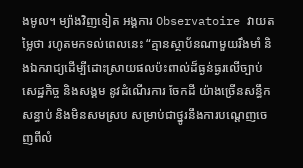ងមូល។ ម្យ៉ាងវិញទៀត អង្គការ Observatoire វាយតម្លៃថា រហូតមកទល់ពេលនេះ “គ្មានស្ថាប័នណាមួយរឹងមាំ និងឯករាជ្យដើម្បីដោះស្រាយផលប៉ះពាល់ដ៏ធ្ងន់ធ្ងរលើច្បាប់សេដ្ឋកិច្ច និងសង្គម នូវដំណើរការ ចែកដី យ៉ាងច្រើនសន្ធឹកសន្ធាប់ និងមិនសមស្រប សម្រាប់ជាថ្នូរនឹងការបណ្តេញចេញពីលំ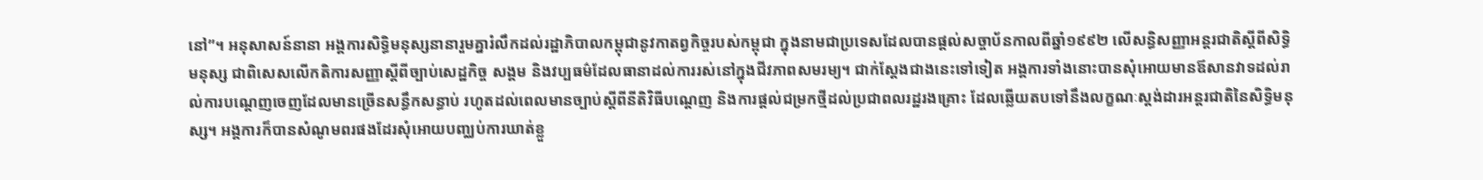នៅ”។ អនុសាសន៍នានា អង្គការសិទ្ធិមនុស្សនានារួមគ្នារំលឹកដល់រដ្ឋាភិបាលកម្ពុជានូវកាតព្វកិច្ចរបស់កម្ពុជា ក្នុងនាមជាប្រទេសដែលបានផ្តល់សច្ចាប័នកាលពីឆ្នាំ១៩៩២ លើសន្ធិសញ្ញាអន្តរជាតិស្តីពីសិទ្ធិមនុស្ស ជាពិសេសលើកតិការសញ្ញាស្តីពីច្បាប់សេដ្ឋកិច្ច សង្គម និងវប្បធម៌ដែលធានាដល់ការរស់នៅក្នុងជីវភាពសមរម្យ។ ជាក់ស្តែងជាងនេះទៅទៀត អង្គការទាំងនោះបានសុំអោយមានឪសានវាទដល់រាល់ការបណ្តេញចេញដែលមានច្រើនសន្ធឹកសន្ធាប់ រហូតដល់ពេលមានច្បាប់ស្តីពីនីតិវិធីបណ្តេញ និងការផ្តល់ជម្រកថ្មីដល់ប្រជាពលរដ្ឋរងគ្រោះ ដែលឆ្លើយតបទៅនឹងលក្ខណៈស្តង់ដារអន្តរជាតិនៃសិទ្ធិមនុស្ស។ អង្គការក៏បានសំណូមពរផងដែរសុំអោយបញ្ឈប់ការឃាត់ខ្លួ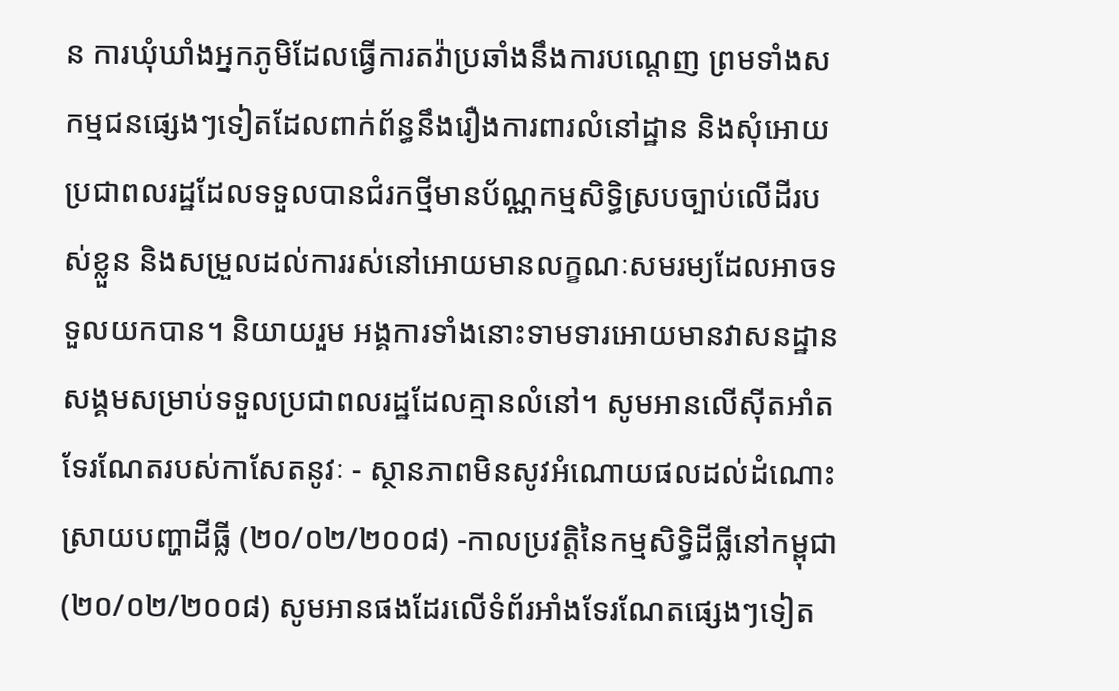ន ការឃុំឃាំងអ្នកភូមិដែលធ្វើការតវ៉ាប្រឆាំងនឹងការបណ្តេញ ព្រមទាំងសកម្មជនផេ្សងៗទៀតដែលពាក់ព័ន្ធនឹងរឿងការពារលំនៅដ្ឋាន និងសុំអោយប្រជាពលរដ្ឋដែលទទួលបានជំរកថ្មីមានប័ណ្ណកម្មសិទ្ធិស្របច្បាប់លើដីរបស់ខ្លួន និងសម្រួលដល់ការរស់នៅអោយមានលក្ខណៈសមរម្យដែលអាចទទួលយកបាន។ និយាយរួម អង្គការទាំងនោះទាមទារអោយមានវាសនដ្ឋានសង្គមសម្រាប់ទទួលប្រជាពលរដ្ឋដែលគ្មានលំនៅ។ សូមអានលើស៊ីតអាំតទែរណែតរបស់កាសែតនូវៈ - ស្ថានភាពមិនសូវអំណោយផលដល់ដំណោះស្រាយបញ្ហាដីធ្លី (២០/០២/២០០៨) -កាលប្រវត្តិនៃកម្មសិទ្ធិដីធ្លីនៅកម្ពុជា (២០/០២/២០០៨) សូមអានផងដែរលើទំព័រអាំងទែរណែតផ្សេងៗទៀត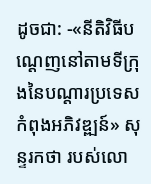ដូចជា: -«នីតិវិធីបណ្តេញនៅតាមទីក្រុងនៃបណ្តារប្រទេសកំពុងអភិវឌ្ឍន៍» សុន្ទរកថា របស់លោ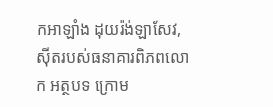កអាឡាំង ដុយរ៉ង់ឡាសែវ, ស៊ីតរបស់ធនាគារពិភពលោក អត្ថបទ ក្រោម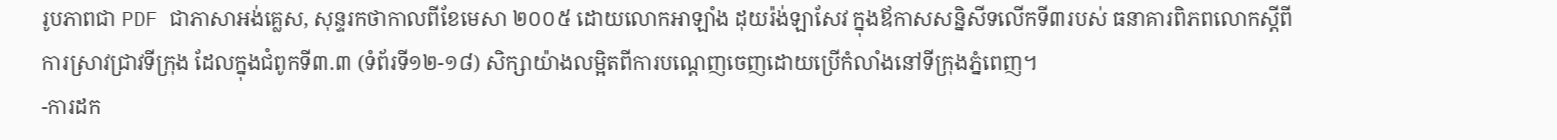រូបភាពជា PDF ជាភាសាអង់គ្លេស, សុន្ទរកថាកាលពីខែមេសា ២០០៥ ដោយលោកអាឡាំង ដុយរ៉ង់ឡាសែវ ក្នុងឪកាសសន្និសីទលើកទី៣របស់ ធនាគារពិភពលោកស្តីពីការស្រាវជ្រាវទីក្រុង ដែលក្នុងជំពូកទី៣.៣ (ទំព័រទី១២-១៨) សិក្សាយ៉ាងលម្អិតពីការបណ្តេញចេញដោយប្រើកំលាំងនៅទីក្រុងភ្នំពេញ។
-ការដក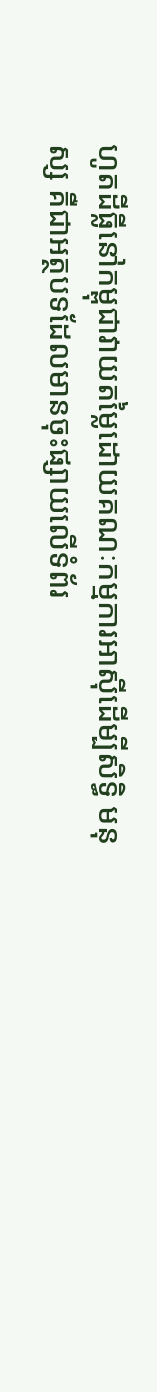ហូតដីធ្លីនៅកម្ពុជាវាយតម្លៃដោយគណៈកម្មការអាស៊ីដើម្បីសិទ្ធិ មនុស្ស គឺជាអត្ថបទដែលមានចុះផ្សាយលើទំព័រ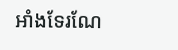អាំងទែរណែ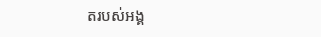តរបស់អង្គ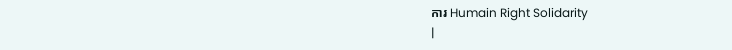ការ Humain Right Solidarity
|